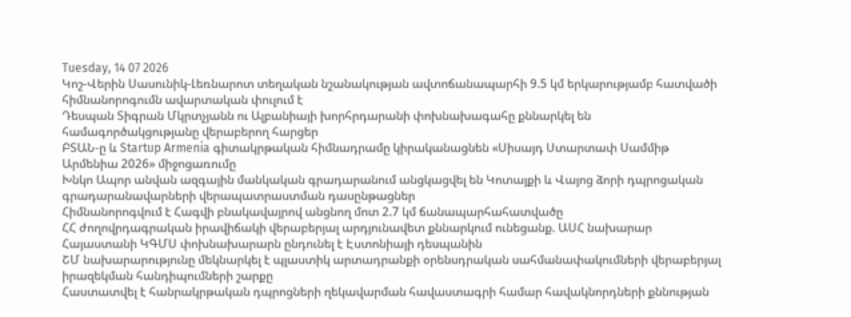Tuesday, 14 07 2026
Կոշ-Վերին Սասունիկ-Լեռնարոտ տեղական նշանակության ավտոճանապարհի 9.5 կմ երկարությամբ հատվածի հիմնանորոգումն ավարտական փուլում է
Դեսպան Տիգրան Մկրտչյանն ու Ալբանիայի խորհրդարանի փոխնախագահը քննարկել են համագործակցությանը վերաբերող հարցեր
ԲՏԱՆ-ը և Startup Armenia գիտակրթական հիմնադրամը կիրականացնեն «Սիսայդ Ստարտափ Սամմիթ Արմենիա 2026» միջոցառումը
Խնկո Ապոր անվան ազգային մանկական գրադարանում անցկացվել են Կոտայքի և Վայոց ձորի դպրոցական գրադարանավարների վերապատրաստման դասընթացներ
Հիմնանորոգվում է Հագվի բնակավայրով անցնող մոտ 2.7 կմ ճանապարհահատվածը
ՀՀ ժողովրդագրական իրավիճակի վերաբերյալ արդյունավետ քննարկում ունեցանք. ԱՍՀ նախարար
Հայաստանի ԿԳՄՍ փոխնախարարն ընդունել է Էստոնիայի դեսպանին
ՇՄ նախարարությունը մեկնարկել է պլաստիկ արտադրանքի օրենսդրական սահմանափակումների վերաբերյալ իրազեկման հանդիպումների շարքը
Հաստատվել է հանրակրթական դպրոցների ղեկավարման հավաստագրի համար հավակնորդների քննության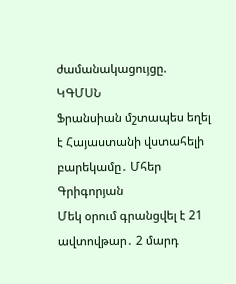ժամանակացույցը. ԿԳՄՍՆ
Ֆրանսիան մշտապես եղել է Հայաստանի վստահելի բարեկամը․ Մհեր Գրիգորյան
Մեկ օրում գրանցվել է 21 ավտովթար․ 2 մարդ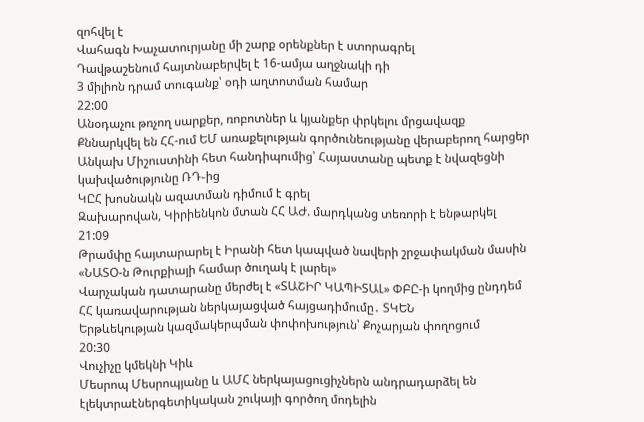զոհվել է
Վահագն Խաչատուրյանը մի շարք օրենքներ է ստորագրել
Դավթաշենում հայտնաբերվել է 16-ամյա աղջնակի դի
3 միլիոն դրամ տուգանք՝ օդի աղտոտման համար
22:00
Անօդաչու թռչող սարքեր, ռոբոտներ և կյանքեր փրկելու մրցավազք
Քննարկվել են ՀՀ-ում ԵՄ առաքելության գործունեությանը վերաբերող հարցեր
Անկախ Միշուստինի հետ հանդիպումից՝ Հայաստանը պետք է նվազեցնի կախվածությունը ՌԴ֊ից
ԿԸՀ խոսնակն ազատման դիմում է գրել
Զախարովան, Կիրիենկոն մտան ՀՀ ԱԺ. մարդկանց տեռորի է ենթարկել
21:09
Թրամփը հայտարարել է Իրանի հետ կապված նավերի շրջափակման մասին
«ՆԱՏՕ-ն Թուրքիայի համար ծուղակ է լարել»
Վարչական դատարանը մերժել է «ՏԱՇԻՐ ԿԱՊԻՏԱԼ» ՓԲԸ-ի կողմից ընդդեմ ՀՀ կառավարության ներկայացված հայցադիմումը․ ՏԿԵՆ
Երթևեկության կազմակերպման փոփոխություն՝ Քոչարյան փողոցում
20:30
Վուչիչը կմեկնի Կիև
Մեսրոպ Մեսրոպյանը և ԱՄՀ ներկայացուցիչներն անդրադարձել են էլեկտրաէներգետիկական շուկայի գործող մոդելին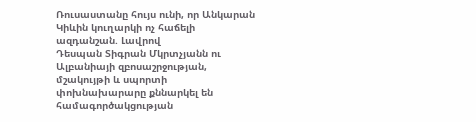Ռուսաստանը հույս ունի, որ Անկարան Կիևին կուղարկի ոչ հաճելի ազդանշան. Լավրով
Դեսպան Տիգրան Մկրտչյանն ու Ալբանիայի զբոսաշրջության, մշակույթի և սպորտի փոխնախարարը քննարկել են համագործակցության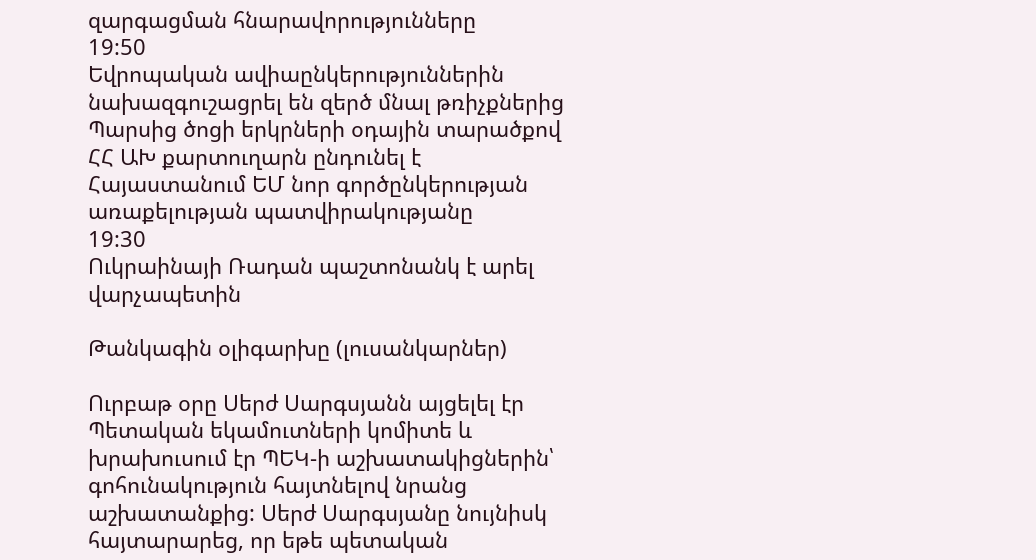զարգացման հնարավորությունները
19:50
Եվրոպական ավիաընկերություններին նախազգուշացրել են զերծ մնալ թռիչքներից Պարսից ծոցի երկրների օդային տարածքով
ՀՀ ԱԽ քարտուղարն ընդունել է Հայաստանում ԵՄ նոր գործընկերության առաքելության պատվիրակությանը
19:30
Ուկրաինայի Ռադան պաշտոնանկ է արել վարչապետին

Թանկագին օլիգարխը (լուսանկարներ)

Ուրբաթ օրը Սերժ Սարգսյանն այցելել էր Պետական եկամուտների կոմիտե և խրախուսում էր ՊԵԿ-ի աշխատակիցներին՝ գոհունակություն հայտնելով նրանց աշխատանքից: Սերժ Սարգսյանը նույնիսկ հայտարարեց, որ եթե պետական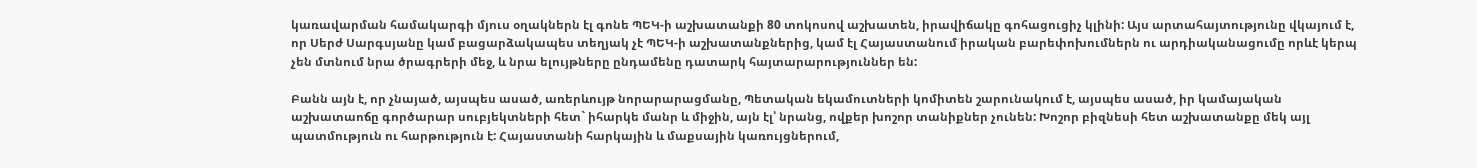կառավարման համակարգի մյուս օղակներն էլ գոնե ՊԵԿ-ի աշխատանքի 80 տոկոսով աշխատեն, իրավիճակը գոհացուցիչ կլինի: Այս արտահայտությունը վկայում է, որ Սերժ Սարգսյանը կամ բացարձակապես տեղյակ չէ ՊԵԿ-ի աշխատանքներից, կամ էլ Հայաստանում իրական բարեփոխումներն ու արդիականացումը որևէ կերպ չեն մտնում նրա ծրագրերի մեջ, և նրա ելույթները ընդամենը դատարկ հայտարարություններ են:

Բանն այն է, որ չնայած, այսպես ասած, առերևույթ նորարարացմանը, Պետական եկամուտների կոմիտեն շարունակում է, այսպես ասած, իր կամայական աշխատաոճը գործարար սուբյեկտների հետ` իհարկե մանր և միջին, այն էլ՝ նրանց, ովքեր խոշոր տանիքներ չունեն: Խոշոր բիզնեսի հետ աշխատանքը մեկ այլ պատմություն ու հարթություն է: Հայաստանի հարկային և մաքսային կառույցներում,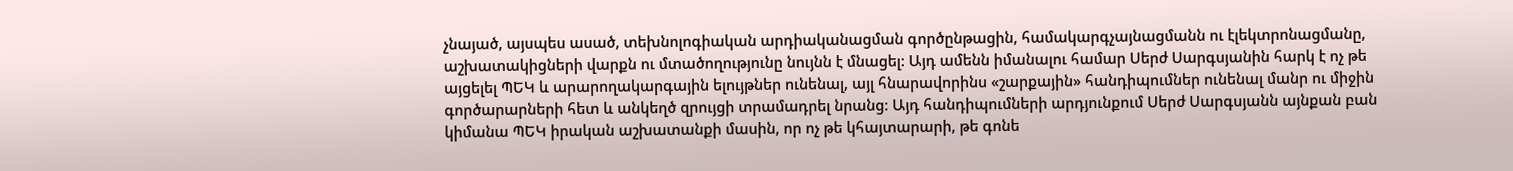չնայած, այսպես ասած, տեխնոլոգիական արդիականացման գործընթացին, համակարգչայնացմանն ու էլեկտրոնացմանը, աշխատակիցների վարքն ու մտածողությունը նույնն է մնացել: Այդ ամենն իմանալու համար Սերժ Սարգսյանին հարկ է ոչ թե այցելել ՊԵԿ և արարողակարգային ելույթներ ունենալ, այլ հնարավորինս «շարքային» հանդիպումներ ունենալ մանր ու միջին գործարարների հետ և անկեղծ զրույցի տրամադրել նրանց: Այդ հանդիպումների արդյունքում Սերժ Սարգսյանն այնքան բան կիմանա ՊԵԿ իրական աշխատանքի մասին, որ ոչ թե կհայտարարի, թե գոնե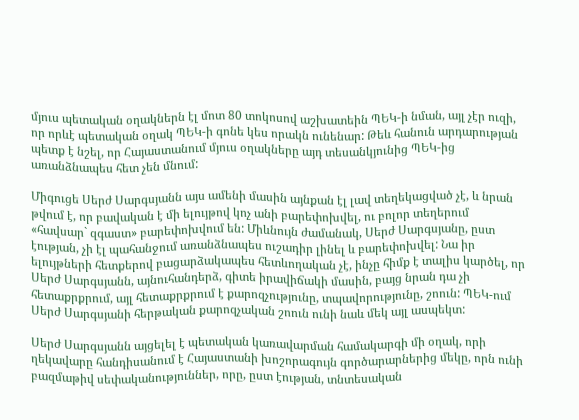մյուս պետական օղակներն էլ մոտ 80 տոկոսով աշխատեին ՊԵԿ-ի նման, այլ չէր ուզի, որ որևէ պետական օղակ ՊԵԿ-ի գոնե կես որակն ունենար: Թեև հանուն արդարության պետք է նշել, որ Հայաստանում մյուս օղակները այդ տեսանկյունից ՊԵԿ-ից առանձնապես հետ չեն մնում:

Միգուցե Սերժ Սարգսյանն այս ամենի մասին այնքան էլ լավ տեղեկացված չէ, և նրան թվում է, որ բավական է մի ելույթով կոչ անի բարեփոխվել, ու բոլոր տեղերում «հավսար` զգաստ» բարեփոխվում են: Միևնույն ժամանակ, Սերժ Սարգսյանը, ըստ էության, չի էլ պահանջում առանձնապես ուշադիր լինել և բարեփոխվել: Նա իր ելույթների հետքերով բացարձակապես հետևողական չէ, ինչը հիմք է տալիս կարծել, որ Սերժ Սարգսյանն, այնուհանդերձ, գիտե իրավիճակի մասին, բայց նրան դա չի հետաքրքրում, այլ հետաքրքրում է քարոզչությունը, տպավորությունը, շոուն: ՊԵԿ-ում Սերժ Սարգսյանի հերթական քարոզչական շոուն ունի նաև մեկ այլ ասպեկտ:

Սերժ Սարգսյանն այցելել է պետական կառավարման համակարգի մի օղակ, որի ղեկավարը հանդիսանում է Հայաստանի խոշորագույն գործարարներից մեկը, որն ունի բազմաթիվ սեփականություններ, որը, ըստ էության, տնտեսական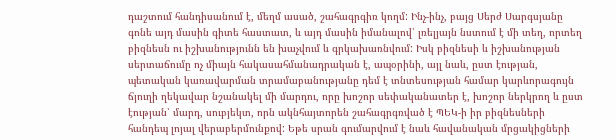դաշտում հանդիսանում է, մեղմ ասած, շահագրգիռ կողմ: Ինչ-ինչ, բայց Սերժ Սարգսյանը գոնե այդ մասին գիտե հաստատ, և այդ մասին իմանալով՝ լռելյայն նստում է մի տեղ, որտեղ բիզնեսն ու իշխանությունն են խաչվում և գրկախառնվում: Իսկ բիզնեսի և իշխանության սերտաճումը ոչ միայն հակասահմանադրական է, ապօրինի, այլ նաև, ըստ էության, պետական կառավարման տրամաբանությանը դեմ է տնտեսության համար կարևորագույն ճյուղի ղեկավար նշանակել մի մարդու, որը խոշոր սեփականատեր է, խոշոր ներկրող և ըստ էության՝ մարդ, սուբյեկտ, որն ակնհայտորեն շահագրգռված է ՊԵԿ-ի իր բիզնեսների հանդեպ լոյալ վերաբերմունքով: Եթե սրան գումարվում է նաև հավանական մրցակիցների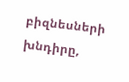բիզնեսների խնդիրը,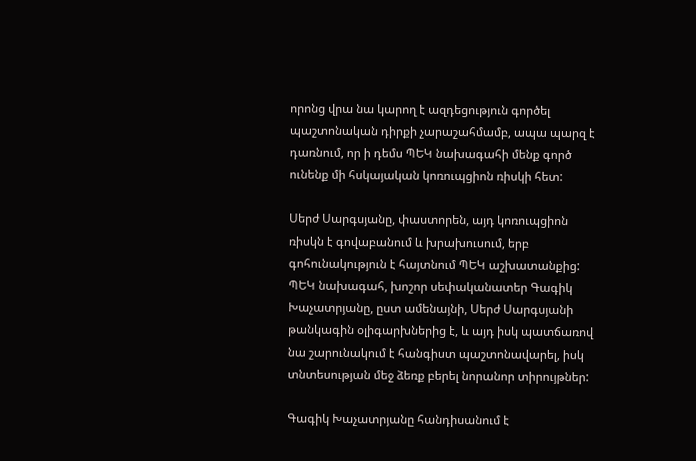որոնց վրա նա կարող է ազդեցություն գործել պաշտոնական դիրքի չարաշահմամբ, ապա պարզ է դառնում, որ ի դեմս ՊԵԿ նախագահի մենք գործ ունենք մի հսկայական կոռուպցիոն ռիսկի հետ:

Սերժ Սարգսյանը, փաստորեն, այդ կոռուպցիոն ռիսկն է գովաբանում և խրախուսում, երբ գոհունակություն է հայտնում ՊԵԿ աշխատանքից: ՊԵԿ նախագահ, խոշոր սեփականատեր Գագիկ Խաչատրյանը, ըստ ամենայնի, Սերժ Սարգսյանի թանկագին օլիգարխներից է, և այդ իսկ պատճառով նա շարունակում է հանգիստ պաշտոնավարել, իսկ տնտեսության մեջ ձեռք բերել նորանոր տիրույթներ:

Գագիկ Խաչատրյանը հանդիսանում է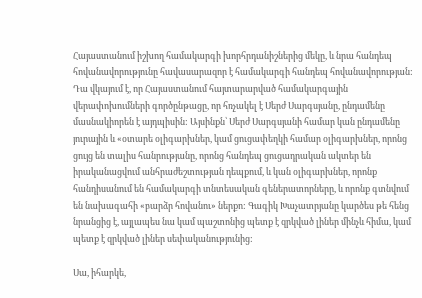Հայաստանում իշխող համակարգի խորհրդանիշներից մեկը, և նրա հանդեպ հովանավորությունը հավասարազոր է համակարգի հանդեպ հովանավորության: Դա վկայում է, որ Հայաստանում հայտարարված համակարգային վերափոխումների գործընթացը, որ հռչակել է Սերժ Սարգսյանը, ընդամենը մասնակիորեն է այդպիսին: Այսինքն՝ Սերժ Սարգսյանի համար կան ընդամենը յուրային և «օտարե օլիգարխներ, կամ ցուցափեղկի համար օլիգարխներ, որոնց ցույց են տալիս հանրությանը, որոնց հանդեպ ցուցադրական ակտեր են իրականացվում անհրաժեշտության դեպքում, և կան օլիգարխներ, որոնք հանդիսանում են համակարգի տնտեսական գեներատորները, և որոնք գտնվում են նախագահի «բարձր հովանու» ներքո: Գագիկ Խաչատրյանը կարծես թե հենց նրանցից է, այլապես նա կամ պաշտոնից պետք է զրկված լիներ մինչև հիմա, կամ պետք է զրկված լիներ սեփականությունից:

Սա, իհարկե,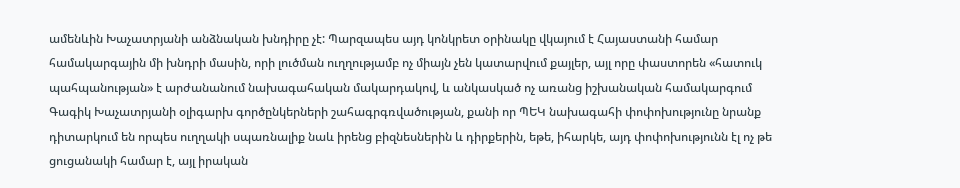ամենևին Խաչատրյանի անձնական խնդիրը չէ: Պարզապես այդ կոնկրետ օրինակը վկայում է Հայաստանի համար համակարգային մի խնդրի մասին, որի լուծման ուղղությամբ ոչ միայն չեն կատարվում քայլեր, այլ որը փաստորեն «հատուկ պահպանության» է արժանանում նախագահական մակարդակով, և անկասկած ոչ առանց իշխանական համակարգում Գագիկ Խաչատրյանի օլիգարխ գործընկերների շահագրգռվածության, քանի որ ՊԵԿ նախագահի փոփոխությունը նրանք դիտարկում են որպես ուղղակի սպառնալիք նաև իրենց բիզնեսներին և դիրքերին, եթե, իհարկե, այդ փոփոխությունն էլ ոչ թե ցուցանակի համար է, այլ իրական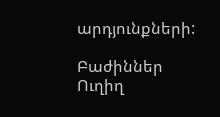արդյունքների:

Բաժիններ
Ուղիղ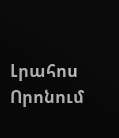Լրահոս
Որոնում